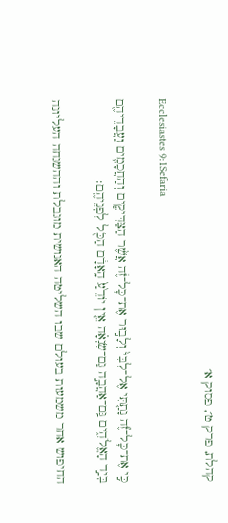קהלת, פרק ט׳, פסוק א׳

Ecclesiastes 9:1Sefaria

כִּ֣י אֶת־כׇּל־זֶ֞ה נָתַ֤תִּי אֶל־לִבִּי֙ וְלָב֣וּר אֶת־כׇּל־זֶ֔ה אֲשֶׁ֨ר הַצַּדִּיקִ֧ים וְהַחֲכָמִ֛ים וַעֲבָדֵיהֶ֖ם בְּיַ֣ד הָאֱלֹהִ֑ים גַּֽם־אַהֲבָ֣ה גַם־שִׂנְאָ֗ה אֵ֤ין יוֹדֵ֙עַ֙ הָֽאָדָ֔ם הַכֹּ֖ל לִפְנֵיהֶֽם׃

החיפוש אחר משמעות בעולם שבו השליטה האנושית מוגבלת וההשגחה העליונה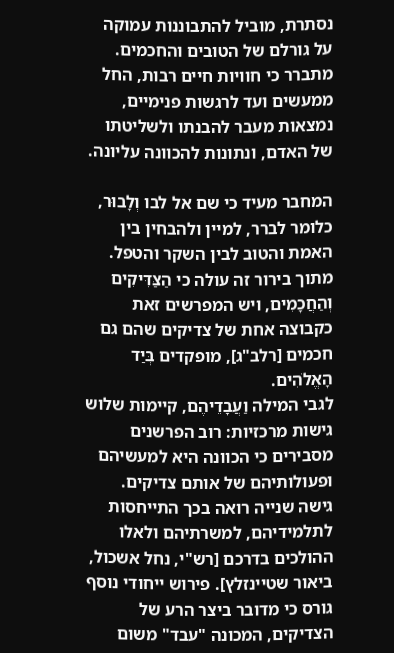נסתרת, מוביל להתבוננות עמוקה על גורלם של הטובים והחכמים. מתברר כי חוויות חיים רבות, החל ממעשים ועד לרגשות פנימיים, נמצאות מעבר להבנתו ולשליטתו של האדם, ונתונות להכוונה עליונה.

המחבר מעיד כי שם אל לבו וְלָבוּר, כלומר לברר, למיין ולהבחין בין האמת והטוב לבין השקר והטפל. מתוך בירור זה עולה כי הַצַּדִּיקִים וְהַחֲכָמִים, ויש המפרשים זאת כקבוצה אחת של צדיקים שהם גם חכמים [רלב"ג], מופקדים בְּיַד הָאֱלֹהִים.
לגבי המילה וַעֲבָדֵיהֶם, קיימות שלוש גישות מרכזיות: רוב הפרשנים מסבירים כי הכוונה היא למעשיהם ופעולותיהם של אותם צדיקים. גישה שנייה רואה בכך התייחסות לתלמידיהם, למשרתיהם ולאלו ההולכים בדרכם [רש"י, נחל אשכול, ביאור שטיינזלץ]. פירוש ייחודי נוסף גורס כי מדובר ביצר הרע של הצדיקים, המכונה "עבד" משום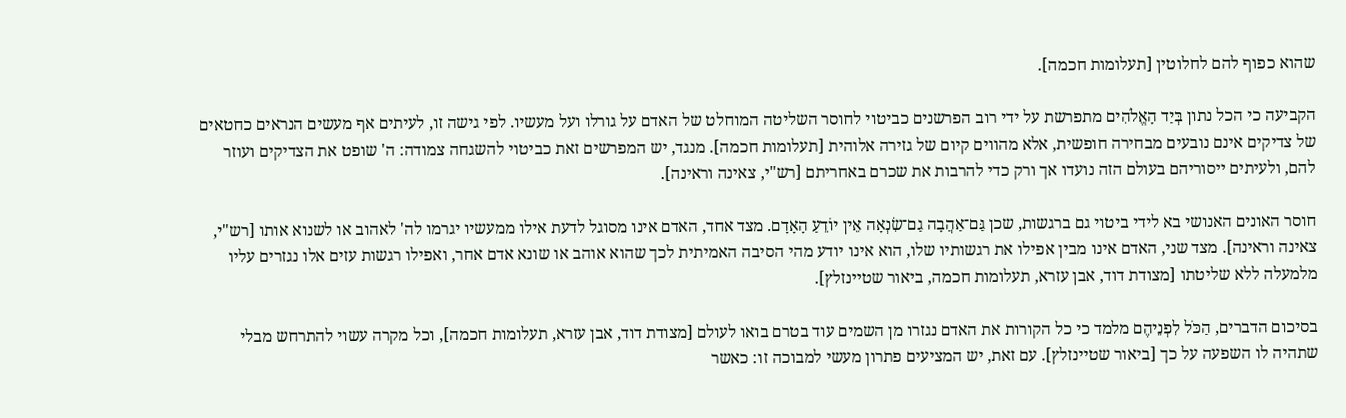שהוא כפוף להם לחלוטין [תעלומות חכמה].

הקביעה כי הכל נתון בְּיַד הָאֱלֹהִים מתפרשת על ידי רוב הפרשנים כביטוי לחוסר השליטה המוחלט של האדם על גורלו ועל מעשיו. לפי גישה זו, לעיתים אף מעשים הנראים כחטאים של צדיקים אינם נובעים מבחירה חופשית, אלא מהווים קיום של גזירה אלוהית [תעלומות חכמה]. מנגד, יש המפרשים זאת כביטוי להשגחה צמודה: ה' שופט את הצדיקים ועוזר להם, ולעיתים ייסוריהם בעולם הזה נועדו אך ורק כדי להרבות את שכרם באחריתם [רש"י, צאינה וראינה].

חוסר האונים האנושי בא לידי ביטוי גם ברגשות, שכן גַּם־אַהֲבָה גַם־שִׂנְאָה אֵין יוֹדֵעַ הָאָדָם. מצד אחד, האדם אינו מסוגל לדעת אילו ממעשיו יגרמו לה' לאהוב או לשנוא אותו [רש"י, צאינה וראינה]. מצד שני, האדם אינו מבין אפילו את רגשותיו שלו, הוא אינו יודע מהי הסיבה האמיתית לכך שהוא אוהב או שונא אדם אחר, ואפילו רגשות עזים אלו נגזרים עליו מלמעלה ללא שליטתו [מצודת דוד, אבן עזרא, תעלומות חכמה, ביאור שטיינזלץ].

בסיכום הדברים, הַכֹּל לִפְנֵיהֶם מלמד כי כל הקורות את האדם נגזרו מן השמים עוד בטרם בואו לעולם [מצודת דוד, אבן עזרא, תעלומות חכמה], וכל מקרה עשוי להתרחש מבלי שתהיה לו השפעה על כך [ביאור שטיינזלץ]. עם זאת, יש המציעים פתרון מעשי למבוכה זו: כאשר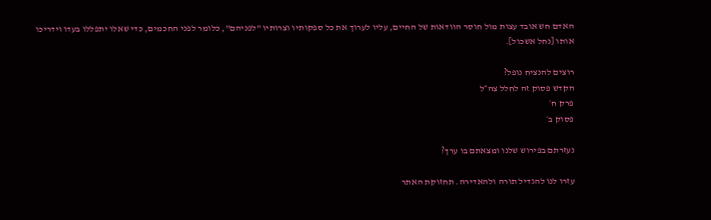האדם חש אובד עצות מול חוסר הוודאות של החיים, עליו לערוך את כל ספקותיו וצרותיו "לפניהם", כלומר לפני החכמים, כדי שאלו יתפללו בעדו וידריכו אותו [נחל אשכול].

רוצים להנציח נופל?
הקדש פסוק זה לחלל צה״ל
פרק ח׳
פסוק ב׳

נעזרתם בפירוש שלנו ומצאתם בו ערך?

עזרו לנו להגדיל תורה ולהאדירה. תחזוקת האתר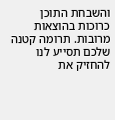והשבחת התוכן כרוכות בהוצאות מרובות. תרומה קטנה שלכם תסייע לנו להחזיק את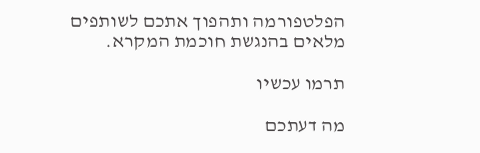הפלטפורמה ותהפוך אתכם לשותפים מלאים בהנגשת חוכמת המקרא.

תרמו עכשיו

מה דעתכם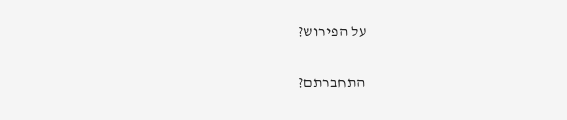על הפירוש?

התחברתם?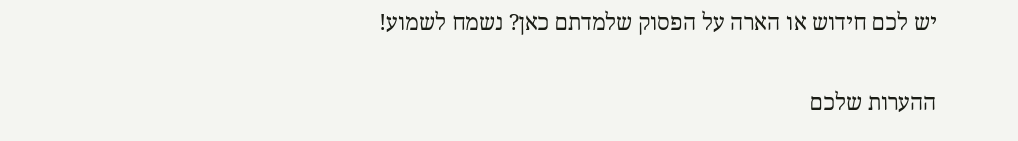יש לכם חידוש או הארה על הפסוק שלמדתם כאן? נשמח לשמוע!

ההערות שלכם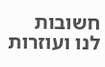חשובות לנו ועוזרות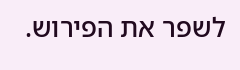לשפר את הפירוש.